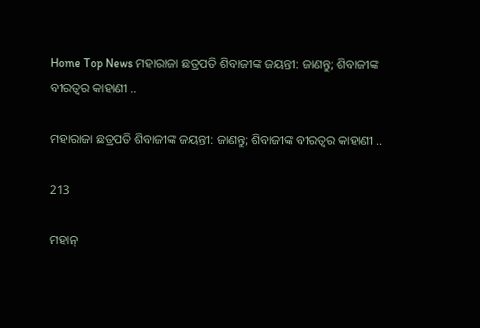Home Top News ମହାରାଜା ଛତ୍ରପତି ଶିବାଜୀଙ୍କ ଜୟନ୍ତୀ: ଜାଣନ୍ତୁ; ଶିବାଜୀଙ୍କ ବୀରତ୍ୱର କାହାଣୀ ..

ମହାରାଜା ଛତ୍ରପତି ଶିବାଜୀଙ୍କ ଜୟନ୍ତୀ: ଜାଣନ୍ତୁ; ଶିବାଜୀଙ୍କ ବୀରତ୍ୱର କାହାଣୀ ..

213

ମହାନ୍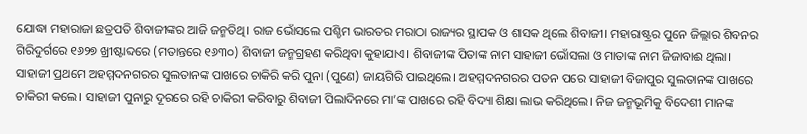ଯୋଦ୍ଧା ମହାରାଜା ଛତ୍ରପତି ଶିବାଜୀଙ୍କର ଆଜି ଜନ୍ମତିଥି। ରାଜ ଭୋଁସଲେ ପଶ୍ଚିମ ଭାରତର ମରାଠା ରାଜ୍ୟର ସ୍ଥାପକ ଓ ଶାସକ ଥିଲେ ଶିବାଜୀ। ମହାରାଷ୍ଟ୍ରର ପୁନେ ଜିଲ୍ଲାର ଶିବନର ଗିରିଦୁର୍ଗରେ ୧୬୨୭ ଖ୍ରୀଷ୍ଟାବ୍ଦରେ (ମତାନ୍ତରେ ୧୬୩୦) ଶିବାଜୀ ଜନ୍ମଗ୍ରହଣ କରିଥିବା କୁହାଯାଏ। ଶିବାଜୀଙ୍କ ପିତାଙ୍କ ନାମ ସାହାଜୀ ଭୋଁସଲା ଓ ମାତାଙ୍କ ନାମ ଜିଜାବାଈ ଥିଲା। ସାହାଜୀ ପ୍ରଥମେ ଅହମ୍ମଦନଗରର ସୁଲତାନଙ୍କ ପାଖରେ ଚାକିରି କରି ପୁନା (ପୁଣେ) ଜାୟଗିରି ପାଇଥିଲେ। ଅହମ୍ମଦନଗରର ପତନ ପରେ ସାହାଜୀ ବିଜାପୁର ସୁଲତାନଙ୍କ ପାଖରେ ଚାକିରୀ କଲେ। ସାହାଜୀ ପୁନାରୁ ଦୂରରେ ରହି ଚାକିରୀ କରିବାରୁ ଶିବାଜୀ ପିଲାଦିନରେ ମା’ଙ୍କ ପାଖରେ ରହି ବିଦ୍ୟା ଶିକ୍ଷା ଲାଭ କରିଥିଲେ। ନିଜ ଜନ୍ମଭୂମିକୁ ବିଦେଶୀ ମାନଙ୍କ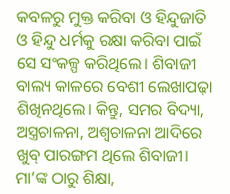କବଳରୁ ମୁକ୍ତ କରିବା ଓ ହିନ୍ଦୁଜାତି ଓ ହିନ୍ଦୁ ଧର୍ମକୁ ରକ୍ଷା କରିବା ପାଇଁ ସେ ସଂକଳ୍ପ କରିଥିଲେ। ଶିବାଜୀ ବାଲ୍ୟ କାଳରେ ବେଶୀ ଲେଖାପଢ଼ା ଶିଖିନଥିଲେ। କିନ୍ତୁ, ସମର ବିଦ୍ୟା, ଅସ୍ତ୍ରଚାଳନା, ଅଶ୍ୱଚାଳନା ଆଦିରେ ଖୁବ୍ ପାରଙ୍ଗମ ଥିଲେ ଶିବାଜୀ। ମା’ଙ୍କ ଠାରୁ ଶିକ୍ଷା,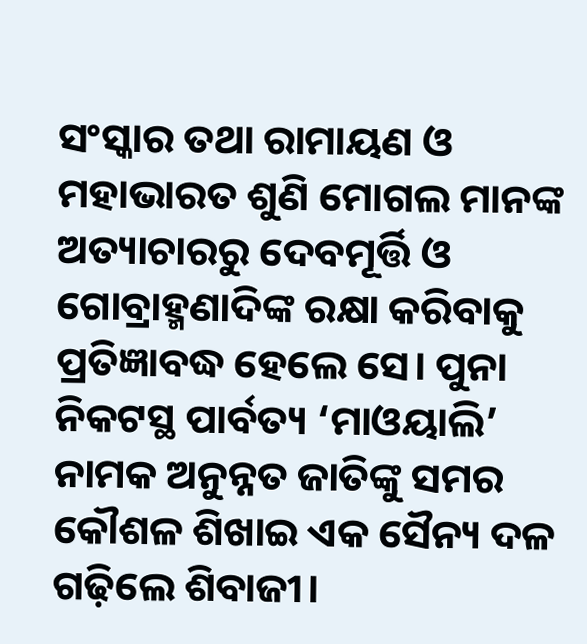ସଂସ୍କାର ତଥା ରାମାୟଣ ଓ ମହାଭାରତ ଶୁଣି ମୋଗଲ ମାନଙ୍କ ଅତ୍ୟାଚାରରୁ ଦେବମୂର୍ତ୍ତି ଓ ଗୋବ୍ରାହ୍ମଣାଦିଙ୍କ ରକ୍ଷା କରିବାକୁ ପ୍ରତିଜ୍ଞାବଦ୍ଧ ହେଲେ ସେ। ପୁନା ନିକଟସ୍ଥ ପାର୍ବତ୍ୟ ‘ମାଓୟାଲି’ ନାମକ ଅନୁନ୍ନତ ଜାତିଙ୍କୁ ସମର କୌଶଳ ଶିଖାଇ ଏକ ସୈନ୍ୟ ଦଳ ଗଢ଼ିଲେ ଶିବାଜୀ।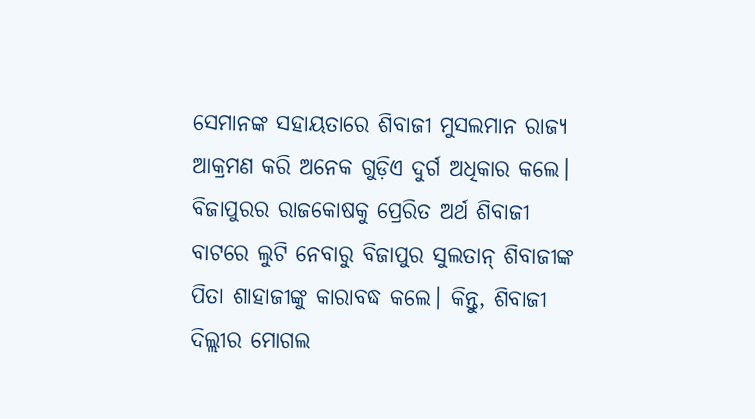ସେମାନଙ୍କ ସହାୟତାରେ ଶିବାଜୀ ମୁସଲମାନ ରାଜ୍ୟ ଆକ୍ରମଣ କରି ଅନେକ ଗୁଡ଼ିଏ ଦୁର୍ଗ ଅଧିକାର କଲେ। ବିଜାପୁରର ରାଜକୋଷକୁ ପ୍ରେରିତ ଅର୍ଥ ଶିବାଜୀ ବାଟରେ ଲୁଟି ନେବାରୁ ବିଜାପୁର ସୁଲତାନ୍ ଶିବାଜୀଙ୍କ ପିତା ଶାହାଜୀଙ୍କୁ କାରାବଦ୍ଧ କଲେ। କିନ୍ତୁ, ଶିବାଜୀ ଦିଲ୍ଲୀର ମୋଗଲ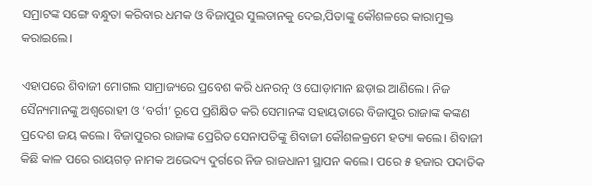ସମ୍ରାଟଙ୍କ ସଙ୍ଗେ ବନ୍ଧୁତା କରିବାର ଧମକ ଓ ବିଜାପୁର ସୁଲତାନକୁ ଦେଇ,ପିତାଙ୍କୁ କୌଶଳରେ କାରାମୁକ୍ତ କରାଇଲେ।

ଏହାପରେ ଶିବାଜୀ ମୋଗଲ ସାମ୍ରାଜ୍ୟରେ ପ୍ରବେଶ କରି ଧନରତ୍ନ ଓ ଘୋଡ଼ାମାନ ଛଡ଼ାଇ ଆଣିଲେ। ନିଜ ସୈନ୍ୟମାନଙ୍କୁ ଅଶ୍ୱରୋହୀ ଓ ‘ବର୍ଗୀ’ ରୂପେ ପ୍ରଶିକ୍ଷିତ କରି ସେମାନଙ୍କ ସହାୟତାରେ ବିଜାପୁର ରାଜାଙ୍କ କଙ୍କଣ ପ୍ରଦେଶ ଜୟ କଲେ। ବିଜାପୁରର ରାଜାଙ୍କ ପ୍ରେରିତ ସେନାପତିଙ୍କୁ ଶିବାଜୀ କୌଶଳକ୍ରମେ ହତ୍ୟା କଲେ। ଶିବାଜୀ କିଛି କାଳ ପରେ ରାୟଗଡ଼ ନାମକ ଅଭେଦ୍ୟ ଦୁର୍ଗରେ ନିଜ ରାଜଧାନୀ ସ୍ଥାପନ କଲେ। ପରେ ୫ ହଜାର ପଦାତିକ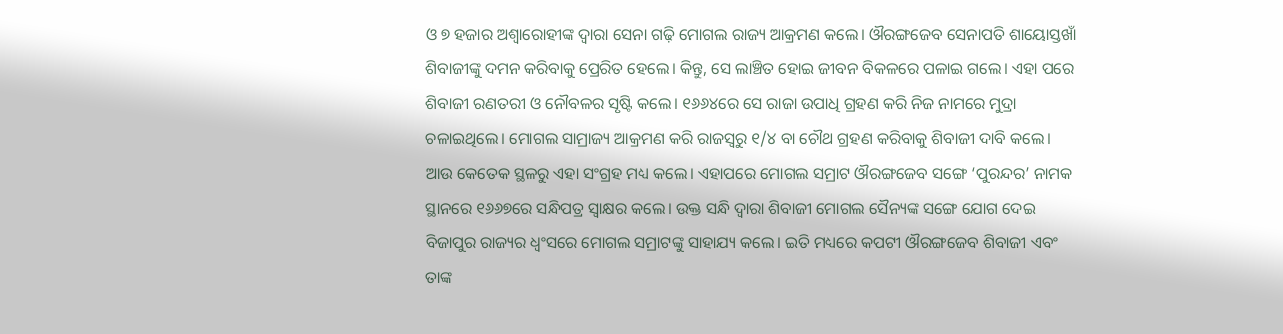ଓ ୭ ହଜାର ଅଶ୍ୱାରୋହୀଙ୍କ ଦ୍ୱାରା ସେନା ଗଢ଼ି ମୋଗଲ ରାଜ୍ୟ ଆକ୍ରମଣ କଲେ। ଔରଙ୍ଗଜେବ ସେନାପତି ଶାୟୋସ୍ତଖାଁ ଶିବାଜୀଙ୍କୁ ଦମନ କରିବାକୁ ପ୍ରେରିତ ହେଲେ। କିନ୍ତୁ, ସେ ଲାଞ୍ଚିତ ହୋଇ ଜୀବନ ବିକଳରେ ପଳାଇ ଗଲେ। ଏହା ପରେ ଶିବାଜୀ ରଣତରୀ ଓ ନୌବଳର ସୃଷ୍ଟି କଲେ। ୧୬୬୪ରେ ସେ ରାଜା ଉପାଧି ଗ୍ରହଣ କରି ନିଜ ନାମରେ ମୁଦ୍ରା ଚଳାଇଥିଲେ। ମୋଗଲ ସାମ୍ରାଜ୍ୟ ଆକ୍ରମଣ କରି ରାଜସ୍ୱରୁ ୧/୪ ବା ଚୌଥ ଗ୍ରହଣ କରିବାକୁ ଶିବାଜୀ ଦାବି କଲେ। ଆଉ କେତେକ ସ୍ଥଳରୁ ଏହା ସଂଗ୍ରହ ମଧ୍ୟ କଲେ। ଏହାପରେ ମୋଗଲ ସମ୍ରାଟ ଔରଙ୍ଗଜେବ ସଙ୍ଗେ ‘ପୁରନ୍ଦର’ ନାମକ ସ୍ଥାନରେ ୧୬୬୭ରେ ସନ୍ଧିପତ୍ର ସ୍ୱାକ୍ଷର କଲେ। ଉକ୍ତ ସନ୍ଧି ଦ୍ୱାରା ଶିବାଜୀ ମୋଗଲ ସୈନ୍ୟଙ୍କ ସଙ୍ଗେ ଯୋଗ ଦେଇ ବିଜାପୁର ରାଜ୍ୟର ଧ୍ୱଂସରେ ମୋଗଲ ସମ୍ରାଟଙ୍କୁ ସାହାଯ୍ୟ କଲେ। ଇତି ମଧ୍ୟରେ କପଟୀ ଔରଙ୍ଗଜେବ ଶିବାଜୀ ଏବଂ ତାଙ୍କ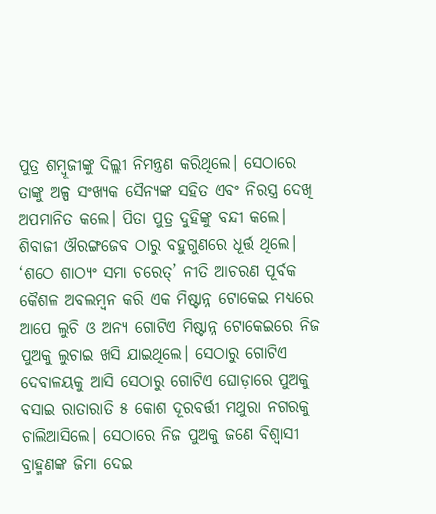ପୁତ୍ର ଶମ୍ୱୂଜୀଙ୍କୁ ଦିଲ୍ଲୀ ନିମନ୍ତ୍ରଣ କରିଥିଲେ। ସେଠାରେ ତାଙ୍କୁ ଅଳ୍ପ ସଂଖ୍ୟକ ସୈନ୍ୟଙ୍କ ସହିତ ଏବଂ ନିରସ୍ତ୍ର ଦେଖି ଅପମାନିତ କଲେ। ପିତା ପୁତ୍ର ଦୁହିଙ୍କୁ ବନ୍ଦୀ କଲେ। ଶିବାଜୀ ଔରଙ୍ଗଜେବ ଠାରୁ ବହୁଗୁଣରେ ଧୂର୍ତ୍ତ ଥିଲେ। ‘ଶଠେ ଶାଠ୍ୟଂ ସମା ଚରେତ୍’ ନୀତି ଆଚରଣ ପୂର୍ବକ କୈଶଳ ଅବଲମ୍ୱନ କରି ଏକ ମିଷ୍ଟାନ୍ନ ଟୋକେଇ ମଧ୍ୟରେ ଆପେ ଲୁଚି ଓ ଅନ୍ୟ ଗୋଟିଏ ମିଷ୍ଟାନ୍ନ ଟୋକେଇରେ ନିଜ ପୁଅକୁ ଲୁଚାଇ ଖସି ଯାଇଥିଲେ। ସେଠାରୁ ଗୋଟିଏ ଦେବାଳୟକୁ ଆସି ସେଠାରୁ ଗୋଟିଏ ଘୋଡ଼ାରେ ପୁଅକୁ ବସାଇ ରାତାରାତି ୫ କୋଶ ଦୂରବର୍ତ୍ତୀ ମଥୁରା ନଗରକୁ ଚାଲିଆସିଲେ। ସେଠାରେ ନିଜ ପୁଅକୁ ଜଣେ ବିଶ୍ୱାସୀ ବ୍ରାହ୍ମଣଙ୍କ ଜିମା ଦେଇ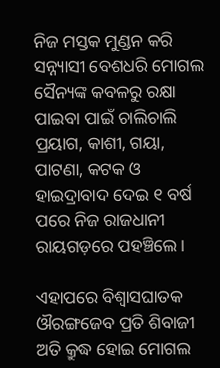ନିଜ ମସ୍ତକ ମୁଣ୍ଡନ କରି ସନ୍ନ୍ୟାସୀ ବେଶଧରି ମୋଗଲ ସୈନ୍ୟଙ୍କ କବଳରୁ ରକ୍ଷା ପାଇବା ପାଇଁ ଚାଲିଚାଲି ପ୍ରୟାଗ, କାଶୀ, ଗୟା, ପାଟଣା, କଟକ ଓ ହାଇଦ୍ରାବାଦ ଦେଇ ୧ ବର୍ଷ ପରେ ନିଜ ରାଜଧାନୀ ରାୟଗଡ଼ରେ ପହଞ୍ଚିଲେ।

ଏହାପରେ ବିଶ୍ୱାସଘାତକ ଔରଙ୍ଗଜେବ ପ୍ରତି ଶିବାଜୀ ଅତି କ୍ରୁଦ୍ଧ ହୋଇ ମୋଗଲ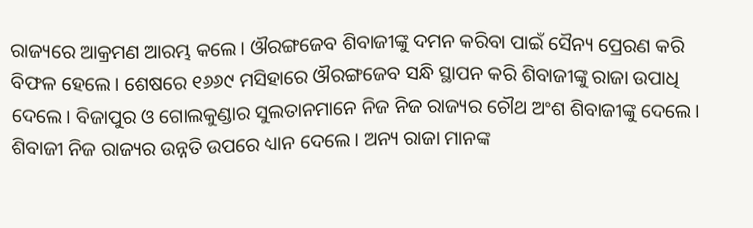ରାଜ୍ୟରେ ଆକ୍ରମଣ ଆରମ୍ଭ କଲେ। ଔରଙ୍ଗଜେବ ଶିବାଜୀଙ୍କୁ ଦମନ କରିବା ପାଇଁ ସୈନ୍ୟ ପ୍ରେରଣ କରି ବିଫଳ ହେଲେ। ଶେଷରେ ୧୬୬୯ ମସିହାରେ ଔରଙ୍ଗଜେବ ସନ୍ଧି ସ୍ଥାପନ କରି ଶିବାଜୀଙ୍କୁ ରାଜା ଉପାଧି ଦେଲେ। ବିଜାପୁର ଓ ଗୋଲକୁଣ୍ଡାର ସୁଲତାନମାନେ ନିଜ ନିଜ ରାଜ୍ୟର ଚୌଥ ଅଂଶ ଶିବାଜୀଙ୍କୁ ଦେଲେ। ଶିବାଜୀ ନିଜ ରାଜ୍ୟର ଉନ୍ନତି ଉପରେ ଧ୍ୟାନ ଦେଲେ। ଅନ୍ୟ ରାଜା ମାନଙ୍କ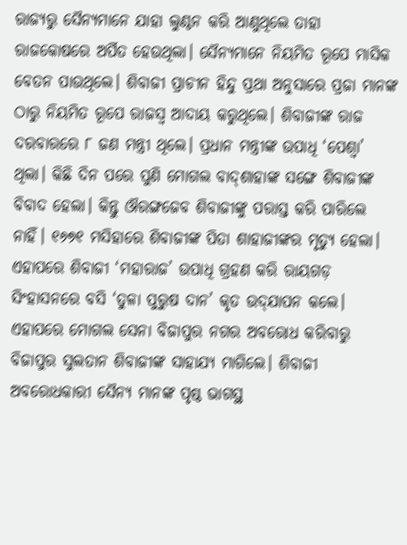ରାଜ୍ୟରୁ ସୈନ୍ୟମାନେ ଯାହା ଲୁଣ୍ଠନ କରି ଆଣୁଥିଲେ ତାହା ରାଜକୋଷରେ ଅର୍ପିତ ହେଉଥିଲା। ସୈନ୍ୟମାନେ ନିୟମିତ ରୂପେ ମାସିକ ବେତନ ପାଉଥିଲେ। ଶିବାଜୀ ପ୍ରାଚୀନ ହିନ୍ଦୁ ପ୍ରଥା ଅନୁସାରେ ପ୍ରଜା ମାନଙ୍କ ଠାରୁ ନିୟମିତ ରୂପେ ରାଜସ୍ୱ ଆଦାୟ କରୁଥିଲେ। ଶିବାଜୀଙ୍କ ରାଜ ଦରବାରରେ ୮ ଜଣ ମନ୍ତ୍ରୀ ଥିଲେ। ପ୍ରଧାନ ମନ୍ତ୍ରୀଙ୍କ ଉପାଧି ‘ପେଶ୍ୱା’ ଥିଲା। କିଛି ଦିନ ପରେ ପୁଣି ମୋଗଲ ବାଦ୍‌ଶାହାଙ୍କ ସଙ୍ଗେ ଶିବାଜୀଙ୍କ ବିବାଦ ହେଲା। କିନ୍ତୁ ଔରଙ୍ଗଜେବ ଶିବାଜୀଙ୍କୁ ପରାସ୍ତ କରି ପାରିଲେ ନାହିଁ। ୧୬୭୧ ମସିହାରେ ଶିବାଜୀଙ୍କ ପିତା ଶାହାଜୀଙ୍କର ମୃତ୍ୟୁ ହେଲା। ଏହାପରେ ଶିବାଜୀ ‘ମହାରାଜ’ ଉପାଧି ଗ୍ରହଣ କରି ରାୟଗଡ଼ ସିଂହାସନରେ ବସି ‘ତୁଳା ପୁରୁଷ ଦାନ’ କୃତ ଉଦ୍‌ଯାପନ କଲେ। ଏହାପରେ ମୋଗଲ ସେନା ବିଜାପୁର ନଗର ଅବରୋଧ କରିବାରୁ ବିଜାପୁର ସୁଲତାନ ଶିବାଜୀଙ୍କ ସାହାଯ୍ୟ ମାଗିଲେ। ଶିବାଜୀ ଅବରୋଧକାରୀ ସୈନ୍ୟ ମାନଙ୍କ ପୃଷ୍ଠ ଭାଗସ୍ଥ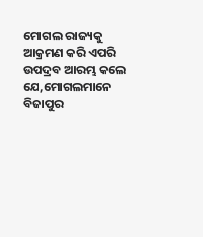ମୋଗଲ ରାଜ୍ୟକୁ ଆକ୍ରମଣ କରି ଏପରି ଉପଦ୍ରବ ଆରମ୍ଭ କଲେ ଯେ,ମୋଗଲମାନେ ବିଜାପୁର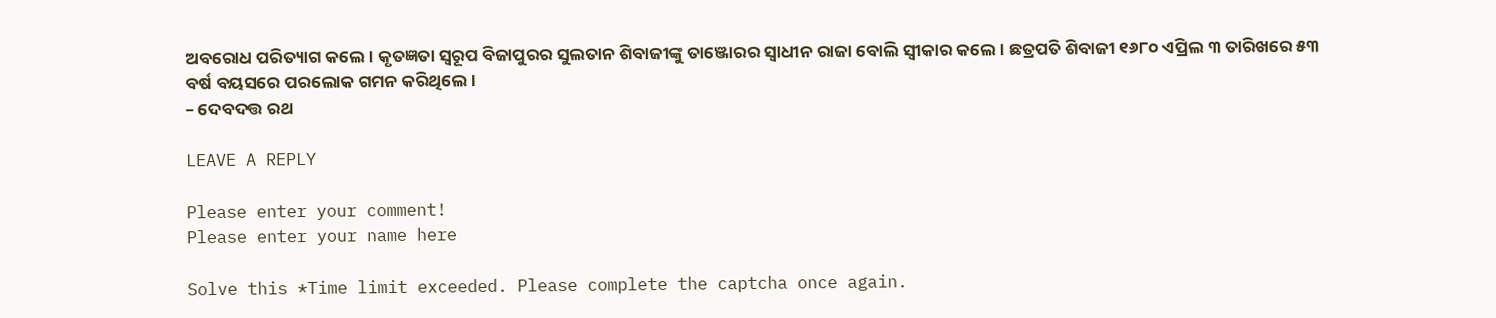ଅବରୋଧ ପରିତ୍ୟାଗ କଲେ। କୃତଜ୍ଞତା ସ୍ୱରୂପ ବିଜାପୁରର ସୁଲତାନ ଶିବାଜୀଙ୍କୁ ତାଞ୍ଜୋରର ସ୍ୱାଧୀନ ରାଜା ବୋଲି ସ୍ୱୀକାର କଲେ। ଛତ୍ରପତି ଶିବାଜୀ ୧୬୮୦ ଏପ୍ରିଲ ୩ ତାରିଖରେ ୫୩ ବର୍ଷ ବୟସରେ ପରଲୋକ ଗମନ କରିଥିଲେ।
– ଦେବଦତ୍ତ ରଥ

LEAVE A REPLY

Please enter your comment!
Please enter your name here

Solve this *Time limit exceeded. Please complete the captcha once again.